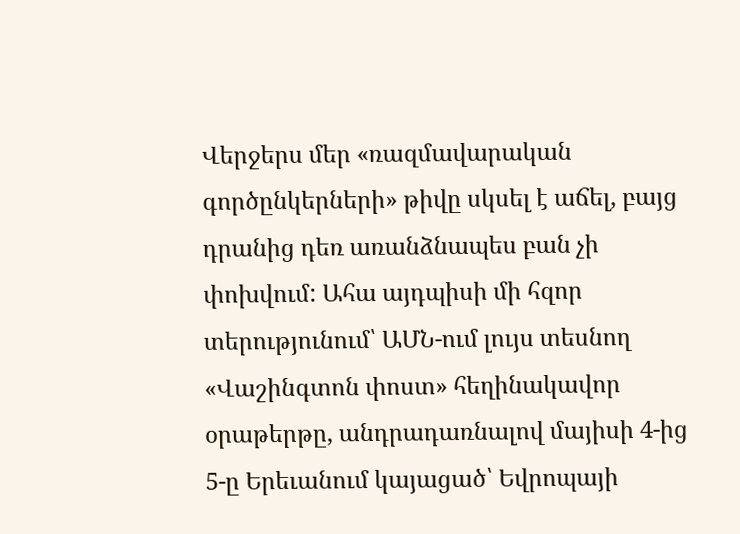Վերջերս մեր «ռազմավարական գործընկերների» թիվը սկսել է աճել, բայց դրանից դեռ առանձնապես բան չի փոխվում: Ահա այդպիսի մի հզոր տերությունում՝ ԱՄՆ-ում լույս տեսնող «Վաշինգտոն փոստ» հեղինակավոր օրաթերթը, անդրադառնալով մայիսի 4-ից 5-ը Երեւանում կայացած՝ Եվրոպայի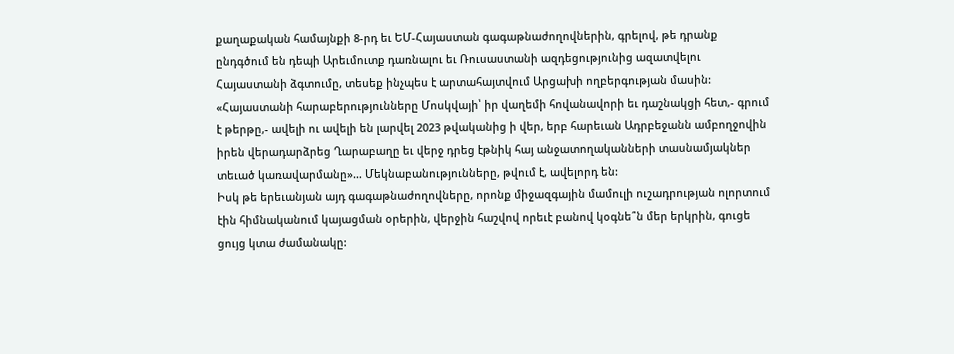քաղաքական համայնքի 8-րդ եւ ԵՄ-Հայաստան գագաթնաժողովներին, գրելով, թե դրանք ընդգծում են դեպի Արեւմուտք դառնալու եւ Ռուսաստանի ազդեցությունից ազատվելու Հայաստանի ձգտումը, տեսեք ինչպես է արտահայտվում Արցախի ողբերգության մասին:
«Հայաստանի հարաբերությունները Մոսկվայի՝ իր վաղեմի հովանավորի եւ դաշնակցի հետ,- գրում է թերթը,- ավելի ու ավելի են լարվել 2023 թվականից ի վեր, երբ հարեւան Ադրբեջանն ամբողջովին իրեն վերադարձրեց Ղարաբաղը եւ վերջ դրեց էթնիկ հայ անջատողականների տասնամյակներ տեւած կառավարմանը»… Մեկնաբանությունները, թվում է, ավելորդ են:
Իսկ թե երեւանյան այդ գագաթնաժողովները, որոնք միջազգային մամուլի ուշադրության ոլորտում էին հիմնականում կայացման օրերին, վերջին հաշվով որեւէ բանով կօգնե՞ն մեր երկրին, գուցե ցույց կտա ժամանակը: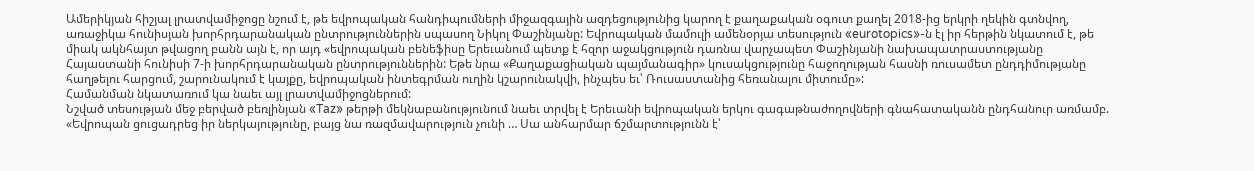Ամերիկյան հիշյալ լրատվամիջոցը նշում է, թե եվրոպական հանդիպումների միջազգային ազդեցությունից կարող է քաղաքական օգուտ քաղել 2018-ից երկրի ղեկին գտնվող, առաջիկա հունիսյան խորհրդարանական ընտրություններին սպասող Նիկոլ Փաշինյանը: Եվրոպական մամուլի ամենօրյա տեսություն «eurotopics»-ն էլ իր հերթին նկատում է, թե միակ ակնհայտ թվացող բանն այն է, որ այդ «եվրոպական բենեֆիսը Երեւանում պետք է հզոր աջակցություն դառնա վարչապետ Փաշինյանի նախապատրաստությանը Հայաստանի հունիսի 7-ի խորհրդարանական ընտրություններին: Եթե նրա «Քաղաքացիական պայմանագիր» կուսակցությունը հաջողության հասնի ռուսամետ ընդդիմությանը հաղթելու հարցում, շարունակում է կայքը, եվրոպական ինտեգրման ուղին կշարունակվի, ինչպես եւ՝ Ռուսաստանից հեռանալու միտումը»:
Համանման նկատառում կա նաեւ այլ լրատվամիջոցներում:
Նշված տեսության մեջ բերված բեռլինյան «Taz» թերթի մեկնաբանությունում նաեւ տրվել է Երեւանի եվրոպական երկու գագաթնաժողովների գնահատականն ընդհանուր առմամբ. «Եվրոպան ցուցադրեց իր ներկայությունը, բայց նա ռազմավարություն չունի … Սա անհարմար ճշմարտությունն է՝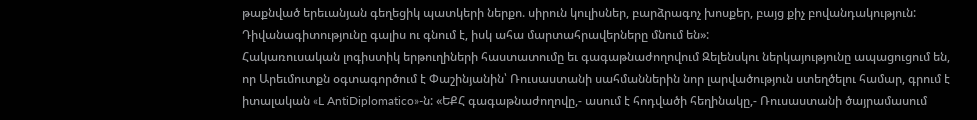թաքնված երեւանյան գեղեցիկ պատկերի ներքո. սիրուն կուլիսներ, բարձրագոչ խոսքեր, բայց քիչ բովանդակություն: Դիվանագիտությունը գալիս ու գնում է, իսկ ահա մարտահրավերները մնում են»:
Հակառուսական լոգիստիկ երթուղիների հաստատումը եւ գագաթնաժողովում Զելենսկու ներկայությունը ապացուցում են, որ Արեւմուտքն օգտագործում է Փաշինյանին՝ Ռուսաստանի սահմաններին նոր լարվածություն ստեղծելու համար, գրում է իտալական «L AntiDiplomatico»-ն: «ԵՔՀ գագաթնաժողովը,- ասում է հոդվածի հեղինակը,- Ռուսաստանի ծայրամասում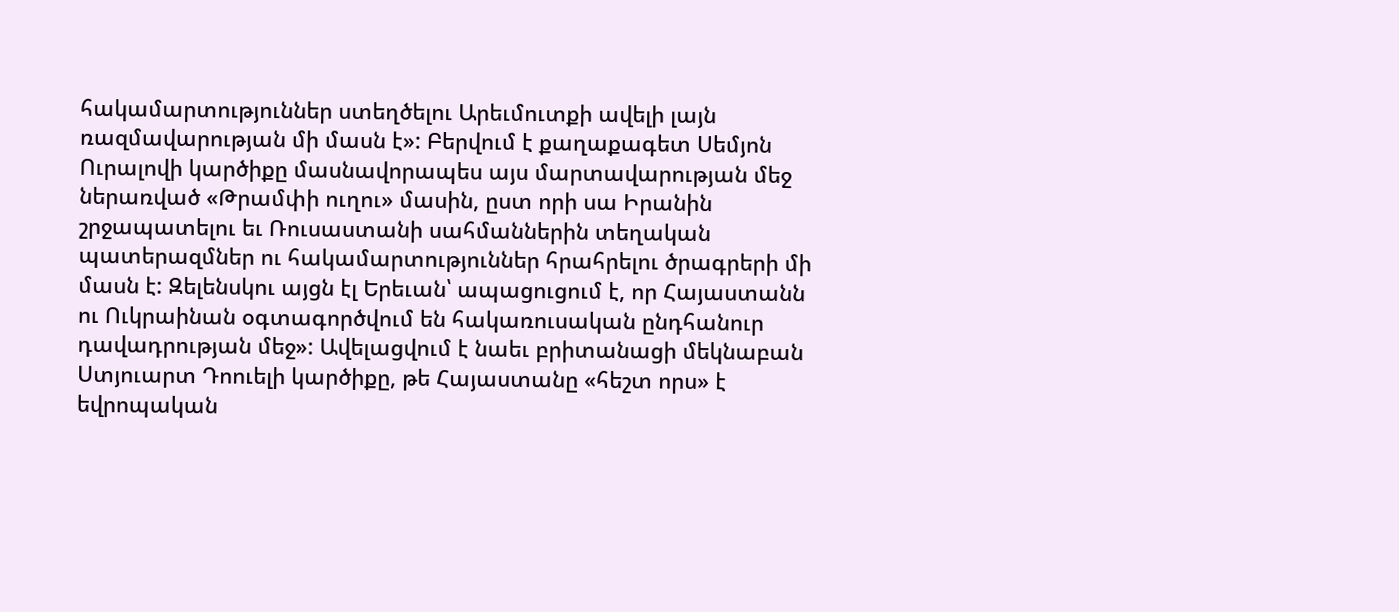հակամարտություններ ստեղծելու Արեւմուտքի ավելի լայն ռազմավարության մի մասն է»: Բերվում է քաղաքագետ Սեմյոն Ուրալովի կարծիքը մասնավորապես այս մարտավարության մեջ ներառված «Թրամփի ուղու» մասին, ըստ որի սա Իրանին շրջապատելու եւ Ռուսաստանի սահմաններին տեղական պատերազմներ ու հակամարտություններ հրահրելու ծրագրերի մի մասն է: Զելենսկու այցն էլ Երեւան՝ ապացուցում է, որ Հայաստանն ու Ուկրաինան օգտագործվում են հակառուսական ընդհանուր դավադրության մեջ»: Ավելացվում է նաեւ բրիտանացի մեկնաբան Ստյուարտ Դոուելի կարծիքը, թե Հայաստանը «հեշտ որս» է եվրոպական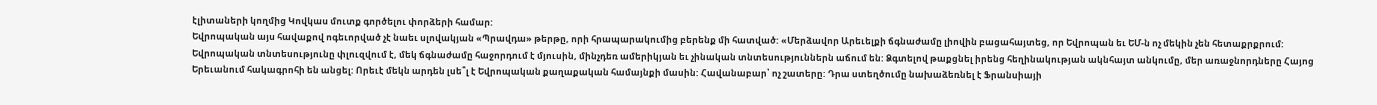էլիտաների կողմից Կովկաս մուտք գործելու փորձերի համար:
Եվրոպական այս հավաքով ոգեւորված չէ նաեւ սլովակյան «Պրավդա» թերթը, որի հրապարակումից բերենք մի հատված: «Մերձավոր Արեւելքի ճգնաժամը լիովին բացահայտեց, որ Եվրոպան եւ ԵՄ-ն ոչ մեկին չեն հետաքրքրում: Եվրոպական տնտեսությունը փլուզվում է, մեկ ճգնաժամը հաջորդում է մյուսին, մինչդեռ ամերիկյան եւ չինական տնտեսություններն աճում են: Ձգտելով թաքցնել իրենց հեղինակության ակնհայտ անկումը, մեր առաջնորդները Հայոց Երեւանում հակագրոհի են անցել: Որեւէ մեկն արդեն լսե՞լ է Եվրոպական քաղաքական համայնքի մասին: Հավանաբար՝ ոչ շատերը: Դրա ստեղծումը նախաձեռնել է Ֆրանսիայի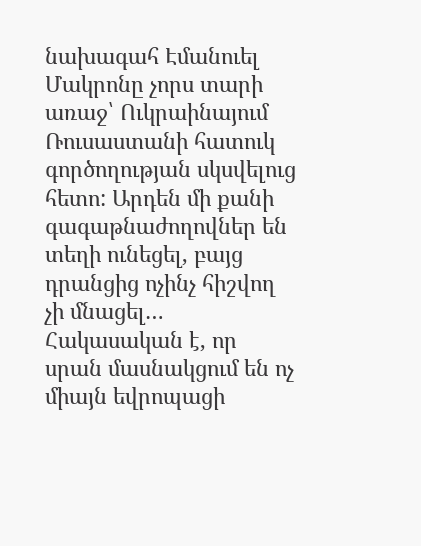նախագահ Էմանուել Մակրոնը չորս տարի առաջ՝ Ուկրաինայում Ռուսաստանի հատուկ գործողության սկսվելուց հետո: Արդեն մի քանի գագաթնաժողովներ են տեղի ունեցել, բայց դրանցից ոչինչ հիշվող չի մնացել… Հակասական է, որ սրան մասնակցում են ոչ միայն եվրոպացի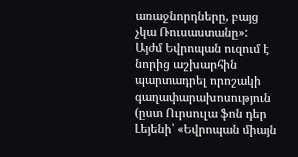առաջնորդները, բայց չկա Ռուսաստանը»:
Այժմ Եվրոպան ուզում է նորից աշխարհին պարտադրել որոշակի գաղափարախոսություն (ըստ Ուրսուլա ֆոն դեր Լեյենի՝ «Եվրոպան միայն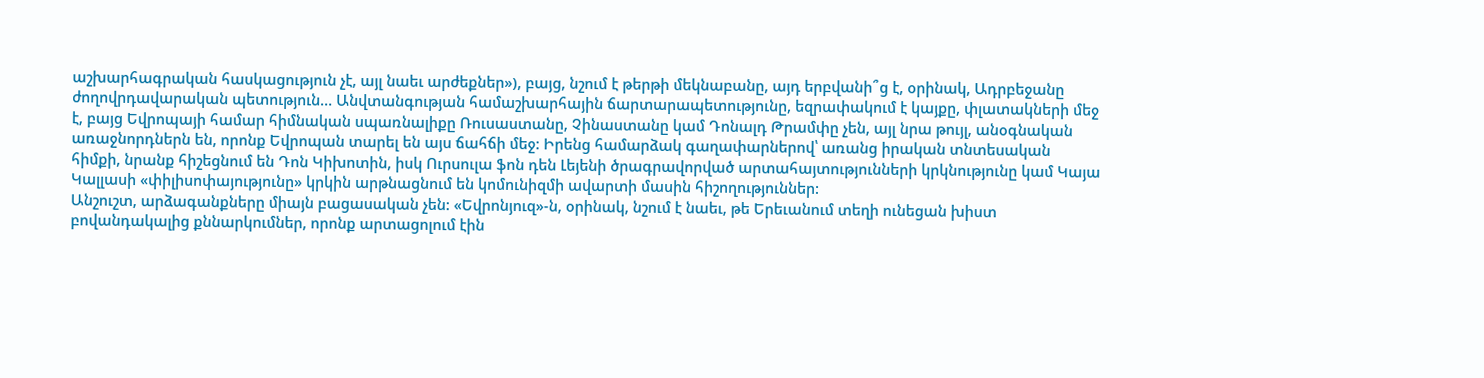աշխարհագրական հասկացություն չէ, այլ նաեւ արժեքներ»), բայց, նշում է թերթի մեկնաբանը, այդ երբվանի՞ց է, օրինակ, Ադրբեջանը ժողովրդավարական պետություն… Անվտանգության համաշխարհային ճարտարապետությունը, եզրափակում է կայքը, փլատակների մեջ է, բայց Եվրոպայի համար հիմնական սպառնալիքը Ռուսաստանը, Չինաստանը կամ Դոնալդ Թրամփը չեն, այլ նրա թույլ, անօգնական առաջնորդներն են, որոնք Եվրոպան տարել են այս ճահճի մեջ: Իրենց համարձակ գաղափարներով՝ առանց իրական տնտեսական հիմքի, նրանք հիշեցնում են Դոն Կիխոտին, իսկ Ուրսուլա ֆոն դեն Լեյենի ծրագրավորված արտահայտությունների կրկնությունը կամ Կայա Կալլասի «փիլիսոփայությունը» կրկին արթնացնում են կոմունիզմի ավարտի մասին հիշողություններ:
Անշուշտ, արձագանքները միայն բացասական չեն: «Եվրոնյուզ»-ն, օրինակ, նշում է նաեւ, թե Երեւանում տեղի ունեցան խիստ բովանդակալից քննարկումներ, որոնք արտացոլում էին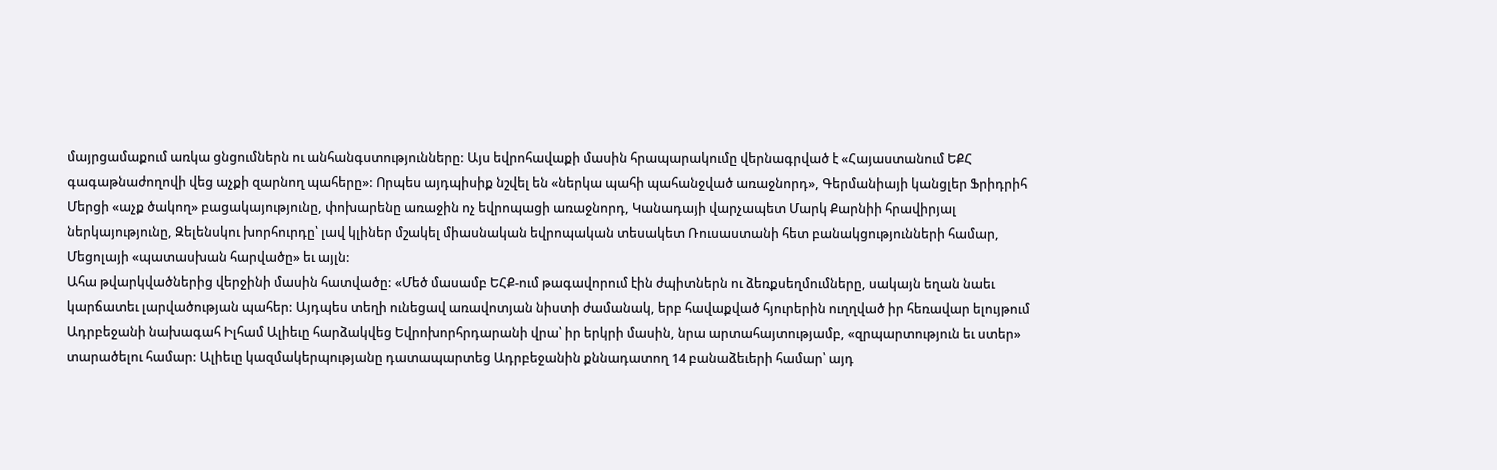մայրցամաքում առկա ցնցումներն ու անհանգստությունները: Այս եվրոհավաքի մասին հրապարակումը վերնագրված է «Հայաստանում ԵՔՀ գագաթնաժողովի վեց աչքի զարնող պահերը»: Որպես այդպիսիք նշվել են «ներկա պահի պահանջված առաջնորդ», Գերմանիայի կանցլեր Ֆրիդրիհ Մերցի «աչք ծակող» բացակայությունը, փոխարենը առաջին ոչ եվրոպացի առաջնորդ, Կանադայի վարչապետ Մարկ Քարնիի հրավիրյալ ներկայությունը, Զելենսկու խորհուրդը՝ լավ կլիներ մշակել միասնական եվրոպական տեսակետ Ռուսաստանի հետ բանակցությունների համար, Մեցոլայի «պատասխան հարվածը» եւ այլն:
Ահա թվարկվածներից վերջինի մասին հատվածը: «Մեծ մասամբ ԵՀՔ-ում թագավորում էին ժպիտներն ու ձեռքսեղմումները, սակայն եղան նաեւ կարճատեւ լարվածության պահեր: Այդպես տեղի ունեցավ առավոտյան նիստի ժամանակ, երբ հավաքված հյուրերին ուղղված իր հեռավար ելույթում Ադրբեջանի նախագահ Իլհամ Ալիեւը հարձակվեց Եվրոխորհրդարանի վրա՝ իր երկրի մասին, նրա արտահայտությամբ, «զրպարտություն եւ ստեր» տարածելու համար: Ալիեւը կազմակերպությանը դատապարտեց Ադրբեջանին քննադատող 14 բանաձեւերի համար՝ այդ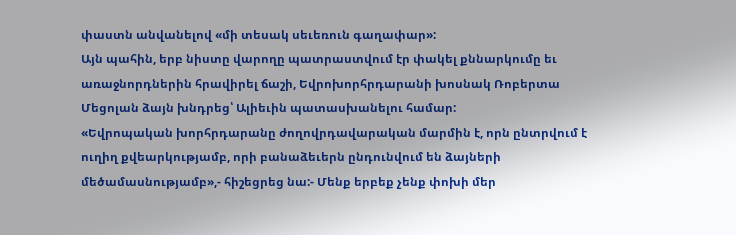փաստն անվանելով «մի տեսակ սեւեռուն գաղափար»:
Այն պահին, երբ նիստը վարողը պատրաստվում էր փակել քննարկումը եւ առաջնորդներին հրավիրել ճաշի, Եվրոխորհրդարանի խոսնակ Ռոբերտա Մեցոլան ձայն խնդրեց՝ Ալիեւին պատասխանելու համար:
«Եվրոպական խորհրդարանը ժողովրդավարական մարմին է, որն ընտրվում է ուղիղ քվեարկությամբ, որի բանաձեւերն ընդունվում են ձայների մեծամասնությամբ»,- հիշեցրեց նա:- Մենք երբեք չենք փոխի մեր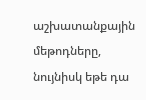աշխատանքային մեթոդները, նույնիսկ եթե դա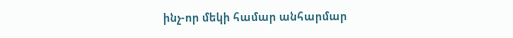ինչ-որ մեկի համար անհարմար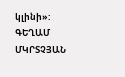կլինի»:
ԳԵՂԱՄ ՄԿՐՏՉՅԱՆ